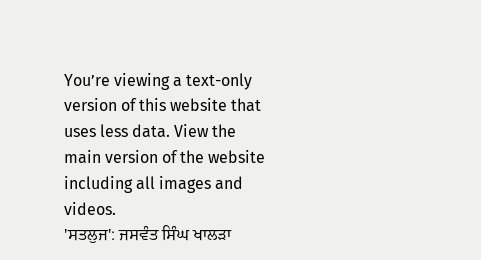You’re viewing a text-only version of this website that uses less data. View the main version of the website including all images and videos.
'ਸਤਲੁਜ': ਜਸਵੰਤ ਸਿੰਘ ਖਾਲੜਾ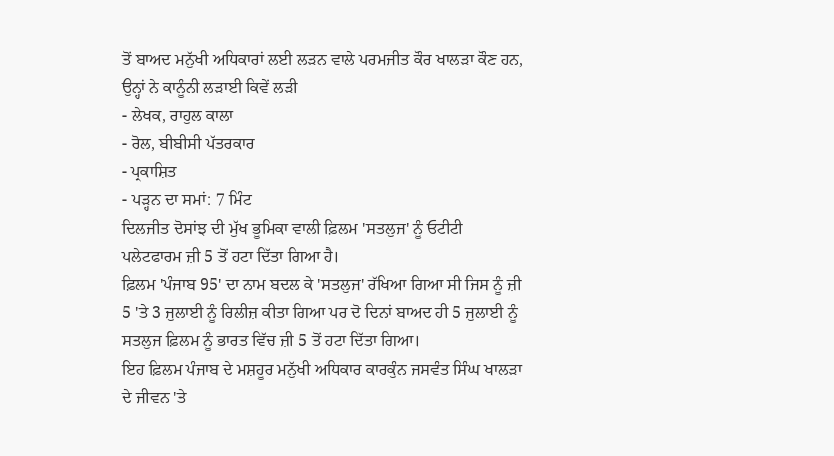ਤੋਂ ਬਾਅਦ ਮਨੁੱਖੀ ਅਧਿਕਾਰਾਂ ਲਈ ਲੜਨ ਵਾਲੇ ਪਰਮਜੀਤ ਕੌਰ ਖਾਲੜਾ ਕੌਣ ਹਨ, ਉਨ੍ਹਾਂ ਨੇ ਕਾਨੂੰਨੀ ਲੜਾਈ ਕਿਵੇਂ ਲੜੀ
- ਲੇਖਕ, ਰਾਹੁਲ ਕਾਲਾ
- ਰੋਲ, ਬੀਬੀਸੀ ਪੱਤਰਕਾਰ
- ਪ੍ਰਕਾਸ਼ਿਤ
- ਪੜ੍ਹਨ ਦਾ ਸਮਾਂ: 7 ਮਿੰਟ
ਦਿਲਜੀਤ ਦੋਸਾਂਝ ਦੀ ਮੁੱਖ ਭੂਮਿਕਾ ਵਾਲੀ ਫ਼ਿਲਮ 'ਸਤਲੁਜ' ਨੂੰ ਓਟੀਟੀ ਪਲੇਟਫਾਰਮ ਜ਼ੀ 5 ਤੋਂ ਹਟਾ ਦਿੱਤਾ ਗਿਆ ਹੈ।
ਫ਼ਿਲਮ 'ਪੰਜਾਬ 95' ਦਾ ਨਾਮ ਬਦਲ ਕੇ 'ਸਤਲੁਜ' ਰੱਖਿਆ ਗਿਆ ਸੀ ਜਿਸ ਨੂੰ ਜ਼ੀ 5 'ਤੇ 3 ਜੁਲਾਈ ਨੂੰ ਰਿਲੀਜ਼ ਕੀਤਾ ਗਿਆ ਪਰ ਦੋ ਦਿਨਾਂ ਬਾਅਦ ਹੀ 5 ਜੁਲਾਈ ਨੂੰ ਸਤਲੁਜ ਫ਼ਿਲਮ ਨੂੰ ਭਾਰਤ ਵਿੱਚ ਜ਼ੀ 5 ਤੋਂ ਹਟਾ ਦਿੱਤਾ ਗਿਆ।
ਇਹ ਫ਼ਿਲਮ ਪੰਜਾਬ ਦੇ ਮਸ਼ਹੂਰ ਮਨੁੱਖੀ ਅਧਿਕਾਰ ਕਾਰਕੁੰਨ ਜਸਵੰਤ ਸਿੰਘ ਖਾਲੜਾ ਦੇ ਜੀਵਨ 'ਤੇ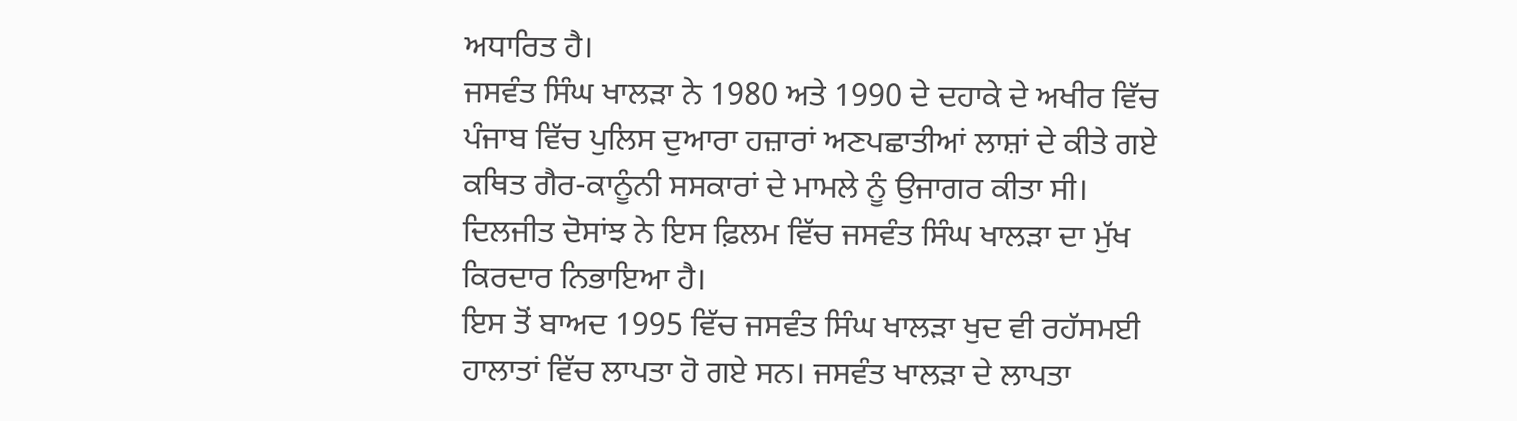ਅਧਾਰਿਤ ਹੈ।
ਜਸਵੰਤ ਸਿੰਘ ਖਾਲੜਾ ਨੇ 1980 ਅਤੇ 1990 ਦੇ ਦਹਾਕੇ ਦੇ ਅਖੀਰ ਵਿੱਚ ਪੰਜਾਬ ਵਿੱਚ ਪੁਲਿਸ ਦੁਆਰਾ ਹਜ਼ਾਰਾਂ ਅਣਪਛਾਤੀਆਂ ਲਾਸ਼ਾਂ ਦੇ ਕੀਤੇ ਗਏ ਕਥਿਤ ਗੈਰ-ਕਾਨੂੰਨੀ ਸਸਕਾਰਾਂ ਦੇ ਮਾਮਲੇ ਨੂੰ ਉਜਾਗਰ ਕੀਤਾ ਸੀ।
ਦਿਲਜੀਤ ਦੋਸਾਂਝ ਨੇ ਇਸ ਫ਼ਿਲਮ ਵਿੱਚ ਜਸਵੰਤ ਸਿੰਘ ਖਾਲੜਾ ਦਾ ਮੁੱਖ ਕਿਰਦਾਰ ਨਿਭਾਇਆ ਹੈ।
ਇਸ ਤੋਂ ਬਾਅਦ 1995 ਵਿੱਚ ਜਸਵੰਤ ਸਿੰਘ ਖਾਲੜਾ ਖੁਦ ਵੀ ਰਹੱਸਮਈ ਹਾਲਾਤਾਂ ਵਿੱਚ ਲਾਪਤਾ ਹੋ ਗਏ ਸਨ। ਜਸਵੰਤ ਖਾਲੜਾ ਦੇ ਲਾਪਤਾ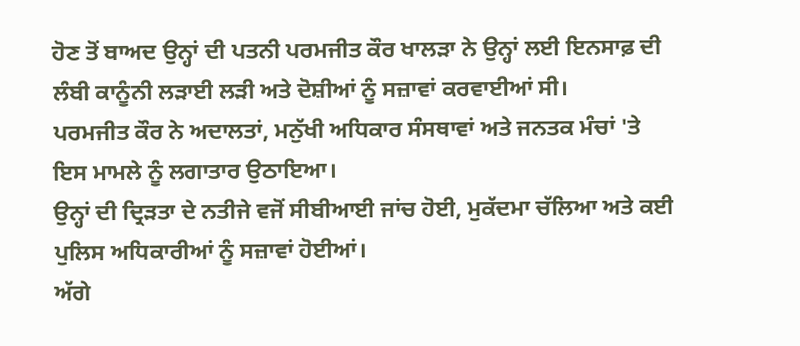ਹੋਣ ਤੋਂ ਬਾਅਦ ਉਨ੍ਹਾਂ ਦੀ ਪਤਨੀ ਪਰਮਜੀਤ ਕੌਰ ਖਾਲੜਾ ਨੇ ਉਨ੍ਹਾਂ ਲਈ ਇਨਸਾਫ਼ ਦੀ ਲੰਬੀ ਕਾਨੂੰਨੀ ਲੜਾਈ ਲੜੀ ਅਤੇ ਦੋਸ਼ੀਆਂ ਨੂੰ ਸਜ਼ਾਵਾਂ ਕਰਵਾਈਆਂ ਸੀ।
ਪਰਮਜੀਤ ਕੌਰ ਨੇ ਅਦਾਲਤਾਂ, ਮਨੁੱਖੀ ਅਧਿਕਾਰ ਸੰਸਥਾਵਾਂ ਅਤੇ ਜਨਤਕ ਮੰਚਾਂ 'ਤੇ ਇਸ ਮਾਮਲੇ ਨੂੰ ਲਗਾਤਾਰ ਉਠਾਇਆ।
ਉਨ੍ਹਾਂ ਦੀ ਦ੍ਰਿੜਤਾ ਦੇ ਨਤੀਜੇ ਵਜੋਂ ਸੀਬੀਆਈ ਜਾਂਚ ਹੋਈ, ਮੁਕੱਦਮਾ ਚੱਲਿਆ ਅਤੇ ਕਈ ਪੁਲਿਸ ਅਧਿਕਾਰੀਆਂ ਨੂੰ ਸਜ਼ਾਵਾਂ ਹੋਈਆਂ।
ਅੱਗੇ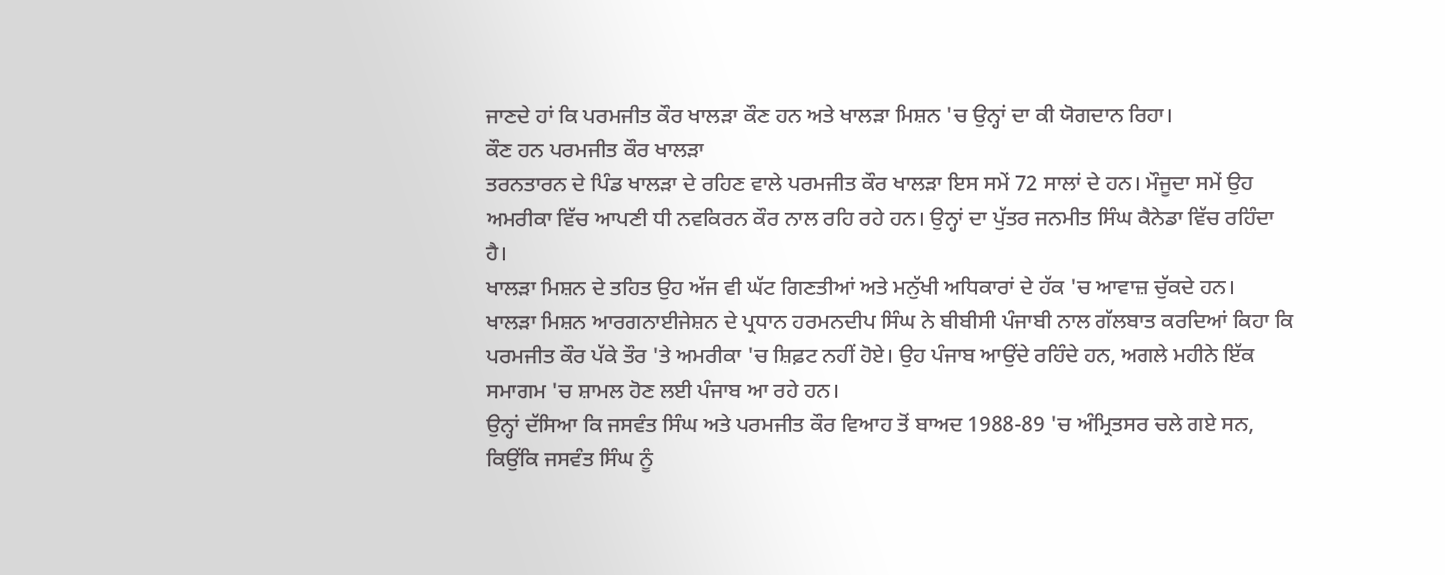ਜਾਣਦੇ ਹਾਂ ਕਿ ਪਰਮਜੀਤ ਕੌਰ ਖਾਲੜਾ ਕੌਣ ਹਨ ਅਤੇ ਖਾਲੜਾ ਮਿਸ਼ਨ 'ਚ ਉਨ੍ਹਾਂ ਦਾ ਕੀ ਯੋਗਦਾਨ ਰਿਹਾ।
ਕੌਣ ਹਨ ਪਰਮਜੀਤ ਕੌਰ ਖਾਲੜਾ
ਤਰਨਤਾਰਨ ਦੇ ਪਿੰਡ ਖਾਲੜਾ ਦੇ ਰਹਿਣ ਵਾਲੇ ਪਰਮਜੀਤ ਕੌਰ ਖਾਲੜਾ ਇਸ ਸਮੇਂ 72 ਸਾਲਾਂ ਦੇ ਹਨ। ਮੌਜੂਦਾ ਸਮੇਂ ਉਹ ਅਮਰੀਕਾ ਵਿੱਚ ਆਪਣੀ ਧੀ ਨਵਕਿਰਨ ਕੌਰ ਨਾਲ ਰਹਿ ਰਹੇ ਹਨ। ਉਨ੍ਹਾਂ ਦਾ ਪੁੱਤਰ ਜਨਮੀਤ ਸਿੰਘ ਕੈਨੇਡਾ ਵਿੱਚ ਰਹਿੰਦਾ ਹੈ।
ਖਾਲੜਾ ਮਿਸ਼ਨ ਦੇ ਤਹਿਤ ਉਹ ਅੱਜ ਵੀ ਘੱਟ ਗਿਣਤੀਆਂ ਅਤੇ ਮਨੁੱਖੀ ਅਧਿਕਾਰਾਂ ਦੇ ਹੱਕ 'ਚ ਆਵਾਜ਼ ਚੁੱਕਦੇ ਹਨ।
ਖਾਲੜਾ ਮਿਸ਼ਨ ਆਰਗਨਾਈਜੇਸ਼ਨ ਦੇ ਪ੍ਰਧਾਨ ਹਰਮਨਦੀਪ ਸਿੰਘ ਨੇ ਬੀਬੀਸੀ ਪੰਜਾਬੀ ਨਾਲ ਗੱਲਬਾਤ ਕਰਦਿਆਂ ਕਿਹਾ ਕਿ ਪਰਮਜੀਤ ਕੌਰ ਪੱਕੇ ਤੌਰ 'ਤੇ ਅਮਰੀਕਾ 'ਚ ਸ਼ਿਫ਼ਟ ਨਹੀਂ ਹੋਏ। ਉਹ ਪੰਜਾਬ ਆਉਂਦੇ ਰਹਿੰਦੇ ਹਨ, ਅਗਲੇ ਮਹੀਨੇ ਇੱਕ ਸਮਾਗਮ 'ਚ ਸ਼ਾਮਲ ਹੋਣ ਲਈ ਪੰਜਾਬ ਆ ਰਹੇ ਹਨ।
ਉਨ੍ਹਾਂ ਦੱਸਿਆ ਕਿ ਜਸਵੰਤ ਸਿੰਘ ਅਤੇ ਪਰਮਜੀਤ ਕੌਰ ਵਿਆਹ ਤੋਂ ਬਾਅਦ 1988-89 'ਚ ਅੰਮ੍ਰਿਤਸਰ ਚਲੇ ਗਏ ਸਨ, ਕਿਉਂਕਿ ਜਸਵੰਤ ਸਿੰਘ ਨੂੰ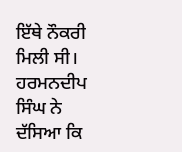ਇੱਥੇ ਨੌਕਰੀ ਮਿਲੀ ਸੀ।
ਹਰਮਨਦੀਪ ਸਿੰਘ ਨੇ ਦੱਸਿਆ ਕਿ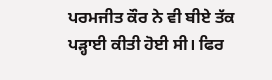ਪਰਮਜੀਤ ਕੌਰ ਨੇ ਵੀ ਬੀਏ ਤੱਕ ਪੜ੍ਹਾਈ ਕੀਤੀ ਹੋਈ ਸੀ। ਫਿਰ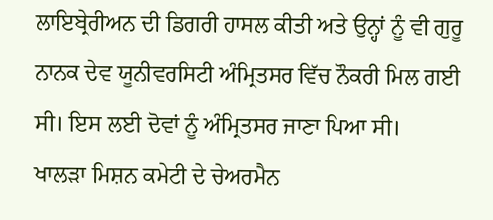ਲਾਇਬ੍ਰੇਰੀਅਨ ਦੀ ਡਿਗਰੀ ਹਾਸਲ ਕੀਤੀ ਅਤੇ ਉਨ੍ਹਾਂ ਨੂੰ ਵੀ ਗੁਰੂ ਨਾਨਕ ਦੇਵ ਯੂਨੀਵਰਸਿਟੀ ਅੰਮ੍ਰਿਤਸਰ ਵਿੱਚ ਨੌਕਰੀ ਮਿਲ ਗਈ ਸੀ। ਇਸ ਲਈ ਦੋਵਾਂ ਨੂੰ ਅੰਮ੍ਰਿਤਸਰ ਜਾਣਾ ਪਿਆ ਸੀ।
ਖਾਲੜਾ ਮਿਸ਼ਨ ਕਮੇਟੀ ਦੇ ਚੇਅਰਮੈਨ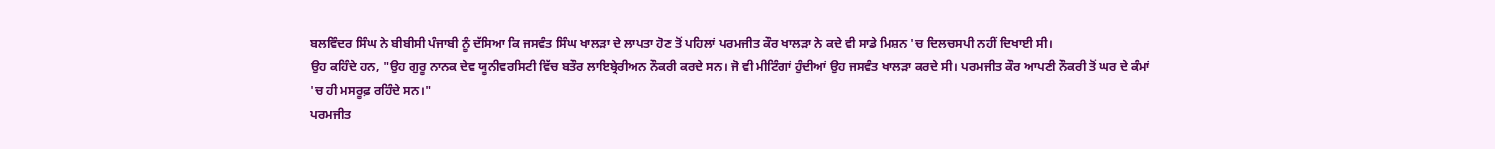ਬਲਵਿੰਦਰ ਸਿੰਘ ਨੇ ਬੀਬੀਸੀ ਪੰਜਾਬੀ ਨੂੰ ਦੱਸਿਆ ਕਿ ਜਸਵੰਤ ਸਿੰਘ ਖਾਲੜਾ ਦੇ ਲਾਪਤਾ ਹੋਣ ਤੋਂ ਪਹਿਲਾਂ ਪਰਮਜੀਤ ਕੌਰ ਖਾਲੜਾ ਨੇ ਕਦੇ ਵੀ ਸਾਡੇ ਮਿਸ਼ਨ 'ਚ ਦਿਲਚਸਪੀ ਨਹੀਂ ਦਿਖਾਈ ਸੀ।
ਉਹ ਕਹਿੰਦੇ ਹਨ, "ਉਹ ਗੁਰੂ ਨਾਨਕ ਦੇਵ ਯੂਨੀਵਰਸਿਟੀ ਵਿੱਚ ਬਤੌਰ ਲਾਇਬ੍ਰੇਰੀਅਨ ਨੌਕਰੀ ਕਰਦੇ ਸਨ। ਜੋ ਵੀ ਮੀਟਿੰਗਾਂ ਹੁੰਦੀਆਂ ਉਹ ਜਸਵੰਤ ਖਾਲੜਾ ਕਰਦੇ ਸੀ। ਪਰਮਜੀਤ ਕੌਰ ਆਪਣੀ ਨੌਕਰੀ ਤੋਂ ਘਰ ਦੇ ਕੰਮਾਂ 'ਚ ਹੀ ਮਸਰੂਫ਼ ਰਹਿੰਦੇ ਸਨ।"
ਪਰਮਜੀਤ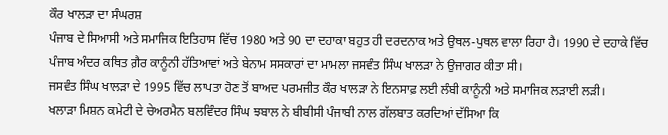ਕੌਰ ਖਾਲੜਾ ਦਾ ਸੰਘਰਸ਼
ਪੰਜਾਬ ਦੇ ਸਿਆਸੀ ਅਤੇ ਸਮਾਜਿਕ ਇਤਿਹਾਸ ਵਿੱਚ 1980 ਅਤੇ 90 ਦਾ ਦਹਾਕਾ ਬਹੁਤ ਹੀ ਦਰਦਨਾਕ ਅਤੇ ਉਥਲ-ਪੁਥਲ ਵਾਲਾ ਰਿਹਾ ਹੈ। 1990 ਦੇ ਦਹਾਕੇ ਵਿੱਚ ਪੰਜਾਬ ਅੰਦਰ ਕਥਿਤ ਗ਼ੈਰ ਕਾਨੂੰਨੀ ਹੱਤਿਆਵਾਂ ਅਤੇ ਬੇਨਾਮ ਸਸਕਾਰਾਂ ਦਾ ਮਾਮਲਾ ਜਸਵੰਤ ਸਿੰਘ ਖਾਲੜਾ ਨੇ ਉਜਾਗਰ ਕੀਤਾ ਸੀ।
ਜਸਵੰਤ ਸਿੰਘ ਖਾਲੜਾ ਦੇ 1995 ਵਿੱਚ ਲਾਪਤਾ ਹੋਣ ਤੋਂ ਬਾਅਦ ਪਰਮਜੀਤ ਕੌਰ ਖਾਲੜਾ ਨੇ ਇਨਸਾਫ਼ ਲਈ ਲੰਬੀ ਕਾਨੂੰਨੀ ਅਤੇ ਸਮਾਜਿਕ ਲੜਾਈ ਲੜੀ।
ਖਲਾੜਾ ਮਿਸ਼ਨ ਕਮੇਟੀ ਦੇ ਚੇਅਰਮੈਨ ਬਲਵਿੰਦਰ ਸਿੰਘ ਝਬਾਲ ਨੇ ਬੀਬੀਸੀ ਪੰਜਾਬੀ ਨਾਲ ਗੱਲਬਾਤ ਕਰਦਿਆਂ ਦੱਸਿਆ ਕਿ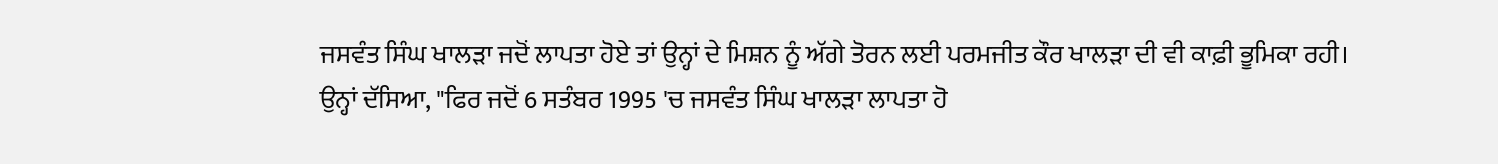ਜਸਵੰਤ ਸਿੰਘ ਖਾਲੜਾ ਜਦੋਂ ਲਾਪਤਾ ਹੋਏ ਤਾਂ ਉਨ੍ਹਾਂ ਦੇ ਮਿਸ਼ਨ ਨੂੰ ਅੱਗੇ ਤੋਰਨ ਲਈ ਪਰਮਜੀਤ ਕੌਰ ਖਾਲੜਾ ਦੀ ਵੀ ਕਾਫ਼ੀ ਭੂਮਿਕਾ ਰਹੀ।
ਉਨ੍ਹਾਂ ਦੱਸਿਆ, "ਫਿਰ ਜਦੋਂ 6 ਸਤੰਬਰ 1995 'ਚ ਜਸਵੰਤ ਸਿੰਘ ਖਾਲੜਾ ਲਾਪਤਾ ਹੋ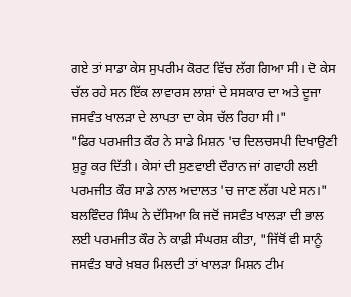ਗਏ ਤਾਂ ਸਾਡਾ ਕੇਸ ਸੁਪਰੀਮ ਕੋਰਟ ਵਿੱਚ ਲੱਗ ਗਿਆ ਸੀ। ਦੋ ਕੇਸ ਚੱਲ ਰਹੇ ਸਨ ਇੱਕ ਲਾਵਾਰਸ ਲਾਸ਼ਾਂ ਦੇ ਸਸਕਾਰ ਦਾ ਅਤੇ ਦੂਜਾ ਜਸਵੰਤ ਖਾਲੜਾ ਦੇ ਲਾਪਤਾ ਦਾ ਕੇਸ ਚੱਲ ਰਿਹਾ ਸੀ।"
"ਫਿਰ ਪਰਮਜੀਤ ਕੌਰ ਨੇ ਸਾਡੇ ਮਿਸ਼ਨ 'ਚ ਦਿਲਚਸਪੀ ਦਿਖਾਉਣੀ ਸ਼ੁਰੂ ਕਰ ਦਿੱਤੀ। ਕੇਸਾਂ ਦੀ ਸੁਣਵਾਈ ਦੌਰਾਨ ਜਾਂ ਗਵਾਹੀ ਲਈ ਪਰਮਜੀਤ ਕੌਰ ਸਾਡੇ ਨਾਲ ਅਦਾਲਤ 'ਚ ਜਾਣ ਲੱਗ ਪਏ ਸਨ।"
ਬਲਵਿੰਦਰ ਸਿੰਘ ਨੇ ਦੱਸਿਆ ਕਿ ਜਦੋਂ ਜਸਵੰਤ ਖਾਲੜਾ ਦੀ ਭਾਲ ਲਈ ਪਰਮਜੀਤ ਕੌਰ ਨੇ ਕਾਫ਼ੀ ਸੰਘਰਸ਼ ਕੀਤਾ, "ਜਿੱਥੋਂ ਵੀ ਸਾਨੂੰ ਜਸਵੰਤ ਬਾਰੇ ਖ਼ਬਰ ਮਿਲਦੀ ਤਾਂ ਖਾਲੜਾ ਮਿਸ਼ਨ ਟੀਮ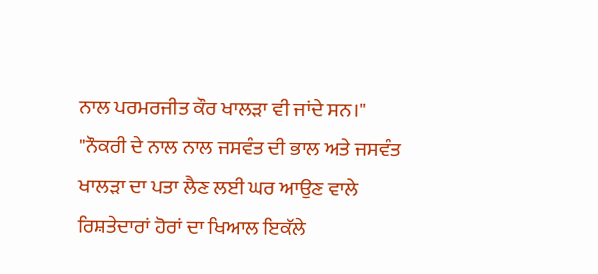ਨਾਲ ਪਰਮਰਜੀਤ ਕੌਰ ਖਾਲੜਾ ਵੀ ਜਾਂਦੇ ਸਨ।"
"ਨੌਕਰੀ ਦੇ ਨਾਲ ਨਾਲ ਜਸਵੰਤ ਦੀ ਭਾਲ ਅਤੇ ਜਸਵੰਤ ਖਾਲੜਾ ਦਾ ਪਤਾ ਲੈਣ ਲਈ ਘਰ ਆਉਣ ਵਾਲੇ ਰਿਸ਼ਤੇਦਾਰਾਂ ਹੋਰਾਂ ਦਾ ਖਿਆਲ ਇਕੱਲੇ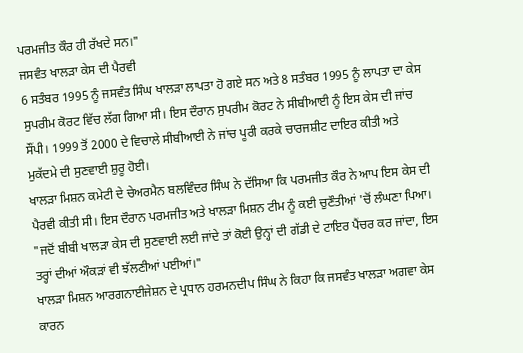ਪਰਮਜੀਤ ਕੌਰ ਹੀ ਰੱਖਦੇ ਸਨ।"
ਜਸਵੰਤ ਖਾਲੜਾ ਕੇਸ ਦੀ ਪੈਰਵੀ
6 ਸਤੰਬਰ 1995 ਨੂੰ ਜਸਵੰਤ ਸਿੰਘ ਖਾਲੜਾ ਲਾਪਤਾ ਹੋ ਗਏ ਸਨ ਅਤੇ 8 ਸਤੰਬਰ 1995 ਨੂੰ ਲਾਪਤਾ ਦਾ ਕੇਸ ਸੁਪਰੀਮ ਕੋਰਟ ਵਿੱਚ ਲੱਗ ਗਿਆ ਸੀ। ਇਸ ਦੌਰਾਨ ਸੁਪਰੀਮ ਕੋਰਟ ਨੇ ਸੀਬੀਆਈ ਨੂੰ ਇਸ ਕੇਸ ਦੀ ਜਾਂਚ ਸੌਂਪੀ। 1999 ਤੋਂ 2000 ਦੇ ਵਿਚਾਲੇ ਸੀਬੀਆਈ ਨੇ ਜਾਂਚ ਪੂਰੀ ਕਰਕੇ ਚਾਰਜਸ਼ੀਟ ਦਾਇਰ ਕੀਤੀ ਅਤੇ ਮੁਕੱਦਮੇ ਦੀ ਸੁਣਵਾਈ ਸ਼ੁਰੂ ਹੋਈ।
ਖਾਲੜਾ ਮਿਸ਼ਨ ਕਮੇਟੀ ਦੇ ਚੇਅਰਮੈਨ ਬਲਵਿੰਦਰ ਸਿੰਘ ਨੇ ਦੱਸਿਆ ਕਿ ਪਰਮਜੀਤ ਕੌਰ ਨੇ ਆਪ ਇਸ ਕੇਸ ਦੀ ਪੈਰਵੀ ਕੀਤੀ ਸੀ। ਇਸ ਦੌਰਾਨ ਪਰਮਜੀਤ ਅਤੇ ਖਾਲੜਾ ਮਿਸ਼ਨ ਟੀਮ ਨੂੰ ਕਈ ਚੁਣੌਤੀਆਂ 'ਚੋਂ ਲੰਘਣਾ ਪਿਆ।
"ਜਦੋਂ ਬੀਬੀ ਖਾਲੜਾ ਕੇਸ ਦੀ ਸੁਣਵਾਈ ਲਈ ਜਾਂਦੇ ਤਾਂ ਕੋਈ ਉਨ੍ਹਾਂ ਦੀ ਗੱਡੀ ਦੇ ਟਾਇਰ ਪੈਂਚਰ ਕਰ ਜਾਂਦਾ, ਇਸ ਤਰ੍ਹਾਂ ਦੀਆਂ ਔਕੜਾਂ ਵੀ ਝੱਲਣੀਆਂ ਪਈਆਂ।"
ਖਾਲੜਾ ਮਿਸ਼ਨ ਆਰਗਨਾਈਜੇਸ਼ਨ ਦੇ ਪ੍ਰਧਾਨ ਹਰਮਨਦੀਪ ਸਿੰਘ ਨੇ ਕਿਹਾ ਕਿ ਜਸਵੰਤ ਖਾਲੜਾ ਅਗਵਾ ਕੇਸ ਕਾਰਨ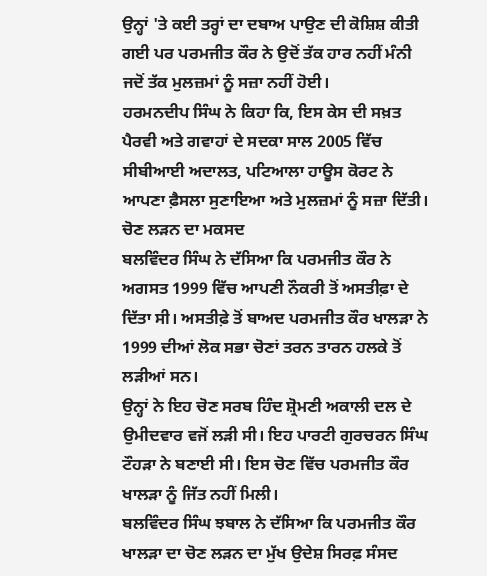ਉਨ੍ਹਾਂ 'ਤੇ ਕਈ ਤਰ੍ਹਾਂ ਦਾ ਦਬਾਅ ਪਾਉਣ ਦੀ ਕੋਸ਼ਿਸ਼ ਕੀਤੀ ਗਈ ਪਰ ਪਰਮਜੀਤ ਕੌਰ ਨੇ ਉਦੋਂ ਤੱਕ ਹਾਰ ਨਹੀਂ ਮੰਨੀ ਜਦੋਂ ਤੱਕ ਮੁਲਜ਼ਮਾਂ ਨੂੰ ਸਜ਼ਾ ਨਹੀਂ ਹੋਈ।
ਹਰਮਨਦੀਪ ਸਿੰਘ ਨੇ ਕਿਹਾ ਕਿ, ਇਸ ਕੇਸ ਦੀ ਸਖ਼ਤ ਪੈਰਵੀ ਅਤੇ ਗਵਾਹਾਂ ਦੇ ਸਦਕਾ ਸਾਲ 2005 ਵਿੱਚ ਸੀਬੀਆਈ ਅਦਾਲਤ, ਪਟਿਆਲਾ ਹਾਊਸ ਕੋਰਟ ਨੇ ਆਪਣਾ ਫ਼ੈਸਲਾ ਸੁਣਾਇਆ ਅਤੇ ਮੁਲਜ਼ਮਾਂ ਨੂੰ ਸਜ਼ਾ ਦਿੱਤੀ।
ਚੋਣ ਲੜਨ ਦਾ ਮਕਸਦ
ਬਲਵਿੰਦਰ ਸਿੰਘ ਨੇ ਦੱਸਿਆ ਕਿ ਪਰਮਜੀਤ ਕੌਰ ਨੇ ਅਗਸਤ 1999 ਵਿੱਚ ਆਪਣੀ ਨੌਕਰੀ ਤੋਂ ਅਸਤੀਫ਼ਾ ਦੇ ਦਿੱਤਾ ਸੀ। ਅਸਤੀਫ਼ੇ ਤੋਂ ਬਾਅਦ ਪਰਮਜੀਤ ਕੌਰ ਖਾਲੜਾ ਨੇ 1999 ਦੀਆਂ ਲੋਕ ਸਭਾ ਚੋਣਾਂ ਤਰਨ ਤਾਰਨ ਹਲਕੇ ਤੋਂ ਲੜੀਆਂ ਸਨ।
ਉਨ੍ਹਾਂ ਨੇ ਇਹ ਚੋਣ ਸਰਬ ਹਿੰਦ ਸ਼੍ਰੋਮਣੀ ਅਕਾਲੀ ਦਲ ਦੇ ਉਮੀਦਵਾਰ ਵਜੋਂ ਲੜੀ ਸੀ। ਇਹ ਪਾਰਟੀ ਗੁਰਚਰਨ ਸਿੰਘ ਟੌਹੜਾ ਨੇ ਬਣਾਈ ਸੀ। ਇਸ ਚੋਣ ਵਿੱਚ ਪਰਮਜੀਤ ਕੌਰ ਖਾਲੜਾ ਨੂੰ ਜਿੱਤ ਨਹੀਂ ਮਿਲੀ।
ਬਲਵਿੰਦਰ ਸਿੰਘ ਝਬਾਲ ਨੇ ਦੱਸਿਆ ਕਿ ਪਰਮਜੀਤ ਕੌਰ ਖਾਲੜਾ ਦਾ ਚੋਣ ਲੜਨ ਦਾ ਮੁੱਖ ਉਦੇਸ਼ ਸਿਰਫ਼ ਸੰਸਦ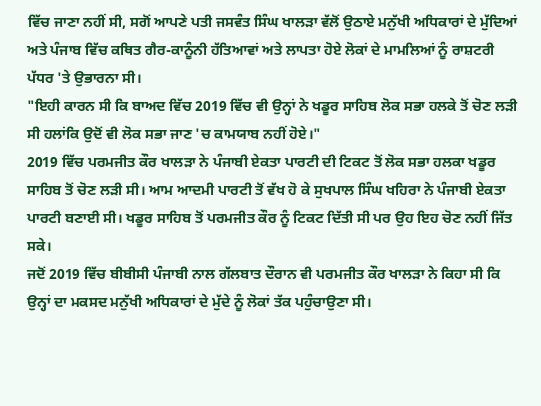ਵਿੱਚ ਜਾਣਾ ਨਹੀਂ ਸੀ, ਸਗੋਂ ਆਪਣੇ ਪਤੀ ਜਸਵੰਤ ਸਿੰਘ ਖਾਲੜਾ ਵੱਲੋਂ ਉਠਾਏ ਮਨੁੱਖੀ ਅਧਿਕਾਰਾਂ ਦੇ ਮੁੱਦਿਆਂ ਅਤੇ ਪੰਜਾਬ ਵਿੱਚ ਕਥਿਤ ਗੈਰ-ਕਾਨੂੰਨੀ ਹੱਤਿਆਵਾਂ ਅਤੇ ਲਾਪਤਾ ਹੋਏ ਲੋਕਾਂ ਦੇ ਮਾਮਲਿਆਂ ਨੂੰ ਰਾਸ਼ਟਰੀ ਪੱਧਰ 'ਤੇ ਉਭਾਰਨਾ ਸੀ।
"ਇਹੀ ਕਾਰਨ ਸੀ ਕਿ ਬਾਅਦ ਵਿੱਚ 2019 ਵਿੱਚ ਵੀ ਉਨ੍ਹਾਂ ਨੇ ਖਡੂਰ ਸਾਹਿਬ ਲੋਕ ਸਭਾ ਹਲਕੇ ਤੋਂ ਚੋਣ ਲੜੀ ਸੀ ਹਲਾਂਕਿ ਉਦੋਂ ਵੀ ਲੋਕ ਸਭਾ ਜਾਣ 'ਚ ਕਾਮਯਾਬ ਨਹੀਂ ਹੋਏ।"
2019 ਵਿੱਚ ਪਰਮਜੀਤ ਕੌਰ ਖਾਲੜਾ ਨੇ ਪੰਜਾਬੀ ਏਕਤਾ ਪਾਰਟੀ ਦੀ ਟਿਕਟ ਤੋਂ ਲੋਕ ਸਭਾ ਹਲਕਾ ਖਡੂਰ ਸਾਹਿਬ ਤੋਂ ਚੋਣ ਲੜੀ ਸੀ। ਆਮ ਆਦਮੀ ਪਾਰਟੀ ਤੋਂ ਵੱਖ ਹੋ ਕੇ ਸੁਖਪਾਲ ਸਿੰਘ ਖਹਿਰਾ ਨੇ ਪੰਜਾਬੀ ਏਕਤਾ ਪਾਰਟੀ ਬਣਾਈ ਸੀ। ਖਡੂਰ ਸਾਹਿਬ ਤੋਂ ਪਰਮਜੀਤ ਕੌਰ ਨੂੰ ਟਿਕਟ ਦਿੱਤੀ ਸੀ ਪਰ ਉਹ ਇਹ ਚੋਣ ਨਹੀਂ ਜਿੱਤ ਸਕੇ।
ਜਦੋਂ 2019 ਵਿੱਚ ਬੀਬੀਸੀ ਪੰਜਾਬੀ ਨਾਲ ਗੱਲਬਾਤ ਦੌਰਾਨ ਵੀ ਪਰਮਜੀਤ ਕੌਰ ਖਾਲੜਾ ਨੇ ਕਿਹਾ ਸੀ ਕਿ ਉਨ੍ਹਾਂ ਦਾ ਮਕਸਦ ਮਨੁੱਖੀ ਅਧਿਕਾਰਾਂ ਦੇ ਮੁੱਦੇ ਨੂੰ ਲੋਕਾਂ ਤੱਕ ਪਹੁੰਚਾਉਣਾ ਸੀ।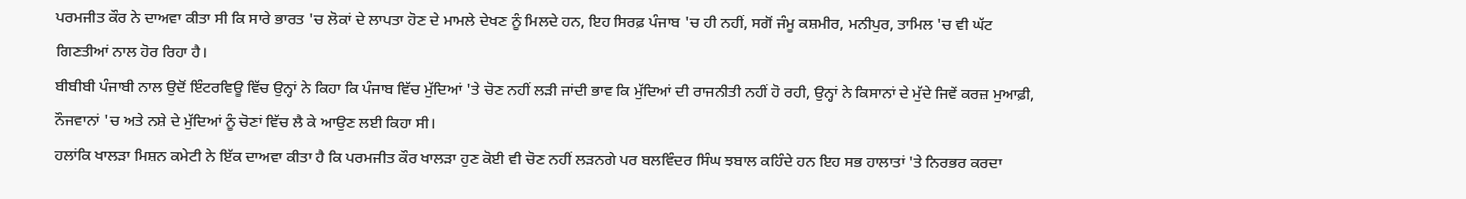ਪਰਮਜੀਤ ਕੌਰ ਨੇ ਦਾਅਵਾ ਕੀਤਾ ਸੀ ਕਿ ਸਾਰੇ ਭਾਰਤ 'ਚ ਲੋਕਾਂ ਦੇ ਲਾਪਤਾ ਹੋਣ ਦੇ ਮਾਮਲੇ ਦੇਖਣ ਨੂੰ ਮਿਲਦੇ ਹਨ, ਇਹ ਸਿਰਫ਼ ਪੰਜਾਬ 'ਚ ਹੀ ਨਹੀਂ, ਸਗੋਂ ਜੰਮੂ ਕਸ਼ਮੀਰ, ਮਨੀਪੁਰ, ਤਾਮਿਲ 'ਚ ਵੀ ਘੱਟ ਗਿਣਤੀਆਂ ਨਾਲ ਹੋਰ ਰਿਹਾ ਹੈ।
ਬੀਬੀਬੀ ਪੰਜਾਬੀ ਨਾਲ ਉਦੋਂ ਇੰਟਰਵਿਊ ਵਿੱਚ ਉਨ੍ਹਾਂ ਨੇ ਕਿਹਾ ਕਿ ਪੰਜਾਬ ਵਿੱਚ ਮੁੱਦਿਆਂ 'ਤੇ ਚੋਣ ਨਹੀਂ ਲੜੀ ਜਾਂਦੀ ਭਾਵ ਕਿ ਮੁੱਦਿਆਂ ਦੀ ਰਾਜਨੀਤੀ ਨਹੀਂ ਹੋ ਰਹੀ, ਉਨ੍ਹਾਂ ਨੇ ਕਿਸਾਨਾਂ ਦੇ ਮੁੱਦੇ ਜਿਵੇਂ ਕਰਜ਼ ਮੁਆਫ਼ੀ, ਨੌਜਵਾਨਾਂ 'ਚ ਅਤੇ ਨਸ਼ੇ ਦੇ ਮੁੱਦਿਆਂ ਨੂੰ ਚੋਣਾਂ ਵਿੱਚ ਲੈ ਕੇ ਆਉਣ ਲਈ ਕਿਹਾ ਸੀ।
ਹਲਾਂਕਿ ਖਾਲੜਾ ਮਿਸ਼ਨ ਕਮੇਟੀ ਨੇ ਇੱਕ ਦਾਅਵਾ ਕੀਤਾ ਹੈ ਕਿ ਪਰਮਜੀਤ ਕੌਰ ਖਾਲੜਾ ਹੁਣ ਕੋਈ ਵੀ ਚੋਣ ਨਹੀਂ ਲੜਨਗੇ ਪਰ ਬਲਵਿੰਦਰ ਸਿੰਘ ਝਬਾਲ ਕਹਿੰਦੇ ਹਨ ਇਹ ਸਭ ਹਾਲਾਤਾਂ 'ਤੇ ਨਿਰਭਰ ਕਰਦਾ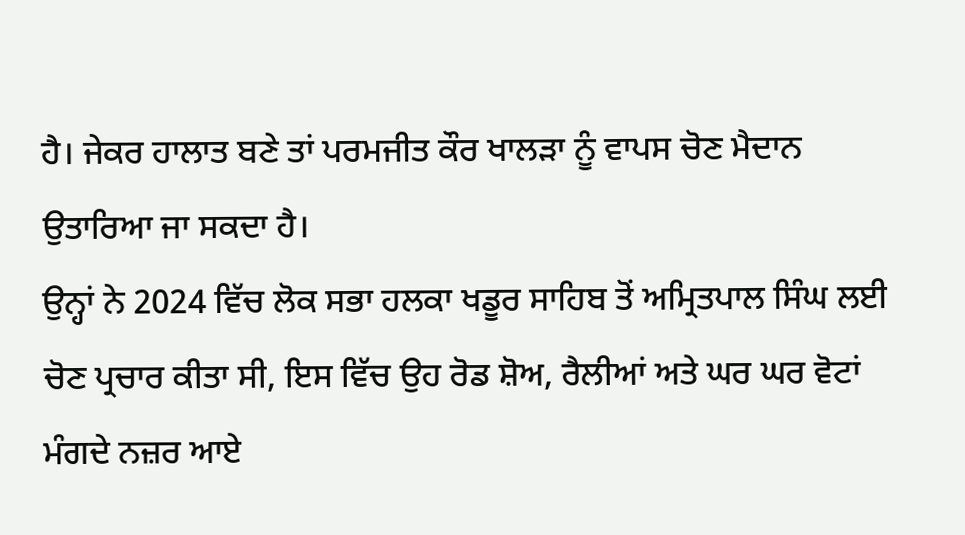ਹੈ। ਜੇਕਰ ਹਾਲਾਤ ਬਣੇ ਤਾਂ ਪਰਮਜੀਤ ਕੌਰ ਖਾਲੜਾ ਨੂੰ ਵਾਪਸ ਚੋਣ ਮੈਦਾਨ ਉਤਾਰਿਆ ਜਾ ਸਕਦਾ ਹੈ।
ਉਨ੍ਹਾਂ ਨੇ 2024 ਵਿੱਚ ਲੋਕ ਸਭਾ ਹਲਕਾ ਖਡੂਰ ਸਾਹਿਬ ਤੋਂ ਅਮ੍ਰਿਤਪਾਲ ਸਿੰਘ ਲਈ ਚੋਣ ਪ੍ਰਚਾਰ ਕੀਤਾ ਸੀ, ਇਸ ਵਿੱਚ ਉਹ ਰੋਡ ਸ਼ੋਅ, ਰੈਲੀਆਂ ਅਤੇ ਘਰ ਘਰ ਵੋਟਾਂ ਮੰਗਦੇ ਨਜ਼ਰ ਆਏ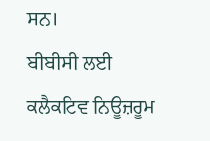ਸਨ।
ਬੀਬੀਸੀ ਲਈ ਕਲੈਕਟਿਵ ਨਿਊਜ਼ਰੂਮ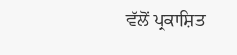ਵੱਲੋਂ ਪ੍ਰਕਾਸ਼ਿਤ